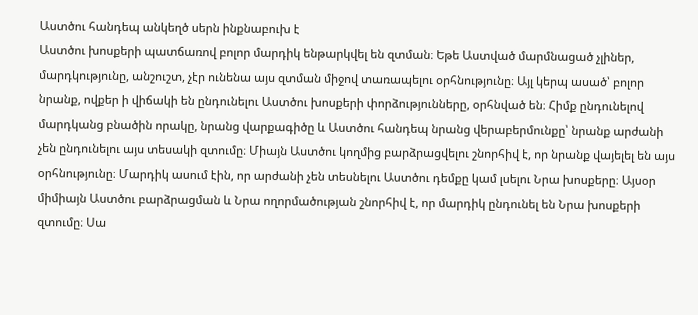Աստծու հանդեպ անկեղծ սերն ինքնաբուխ է
Աստծու խոսքերի պատճառով բոլոր մարդիկ ենթարկվել են զտման։ Եթե Աստված մարմնացած չլիներ, մարդկությունը, անշուշտ, չէր ունենա այս զտման միջով տառապելու օրհնությունը։ Այլ կերպ ասած՝ բոլոր նրանք, ովքեր ի վիճակի են ընդունելու Աստծու խոսքերի փորձությունները, օրհնված են։ Հիմք ընդունելով մարդկանց բնածին որակը, նրանց վարքագիծը և Աստծու հանդեպ նրանց վերաբերմունքը՝ նրանք արժանի չեն ընդունելու այս տեսակի զտումը։ Միայն Աստծու կողմից բարձրացվելու շնորհիվ է, որ նրանք վայելել են այս օրհնությունը։ Մարդիկ ասում էին, որ արժանի չեն տեսնելու Աստծու դեմքը կամ լսելու Նրա խոսքերը։ Այսօր միմիայն Աստծու բարձրացման և Նրա ողորմածության շնորհիվ է, որ մարդիկ ընդունել են Նրա խոսքերի զտումը։ Սա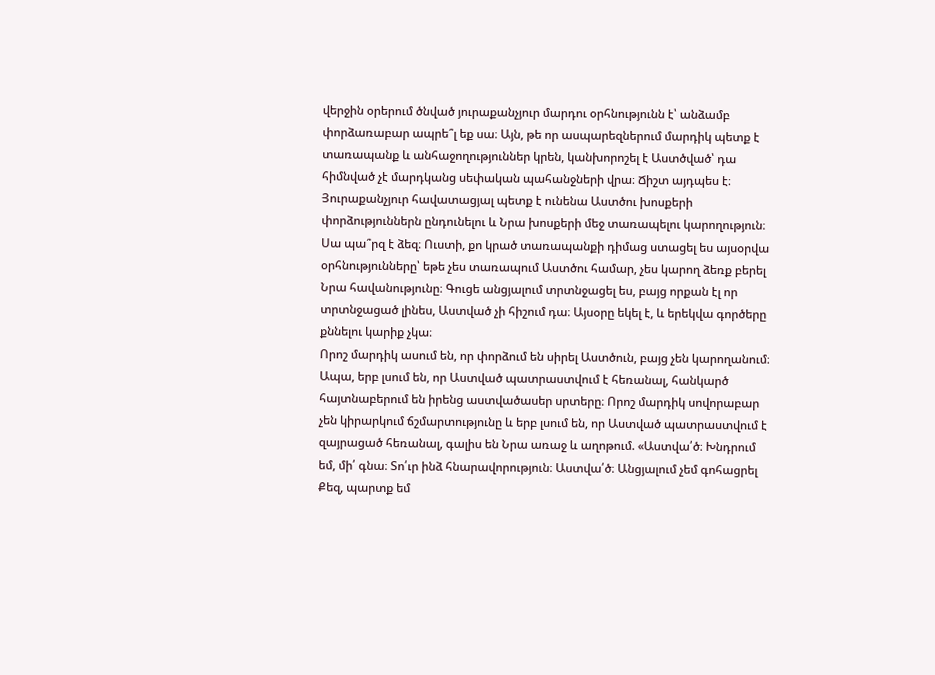վերջին օրերում ծնված յուրաքանչյուր մարդու օրհնությունն է՝ անձամբ փորձառաբար ապրե՞լ եք սա։ Այն, թե որ ասպարեզներում մարդիկ պետք է տառապանք և անհաջողություններ կրեն, կանխորոշել է Աստծված՝ դա հիմնված չէ մարդկանց սեփական պահանջների վրա։ Ճիշտ այդպես է։ Յուրաքանչյուր հավատացյալ պետք է ունենա Աստծու խոսքերի փորձություններն ընդունելու և Նրա խոսքերի մեջ տառապելու կարողություն։ Սա պա՞րզ է ձեզ։ Ուստի, քո կրած տառապանքի դիմաց ստացել ես այսօրվա օրհնությունները՝ եթե չես տառապում Աստծու համար, չես կարող ձեռք բերել Նրա հավանությունը։ Գուցե անցյալում տրտնջացել ես, բայց որքան էլ որ տրտնջացած լինես, Աստված չի հիշում դա։ Այսօրը եկել է, և երեկվա գործերը քննելու կարիք չկա։
Որոշ մարդիկ ասում են, որ փորձում են սիրել Աստծուն, բայց չեն կարողանում։ Ապա, երբ լսում են, որ Աստված պատրաստվում է հեռանալ, հանկարծ հայտնաբերում են իրենց աստվածասեր սրտերը։ Որոշ մարդիկ սովորաբար չեն կիրարկում ճշմարտությունը և երբ լսում են, որ Աստված պատրաստվում է զայրացած հեռանալ, գալիս են Նրա առաջ և աղոթում. «Աստվա՛ծ։ Խնդրում եմ, մի՛ գնա։ Տո՛ւր ինձ հնարավորություն։ Աստվա՛ծ։ Անցյալում չեմ գոհացրել Քեզ, պարտք եմ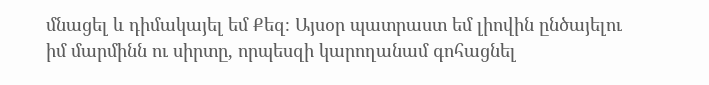մնացել և դիմակայել եմ Քեզ։ Այսօր պատրաստ եմ լիովին ընծայելու իմ մարմինն ու սիրտը, որպեսզի կարողանամ գոհացնել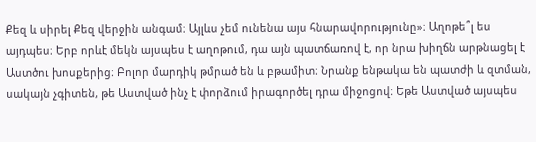Քեզ և սիրել Քեզ վերջին անգամ։ Այլևս չեմ ունենա այս հնարավորությունը»։ Աղոթե՞լ ես այդպես։ Երբ որևէ մեկն այսպես է աղոթում, դա այն պատճառով է, որ նրա խիղճն արթնացել է Աստծու խոսքերից։ Բոլոր մարդիկ թմրած են և բթամիտ։ Նրանք ենթակա են պատժի և զտման, սակայն չգիտեն, թե Աստված ինչ է փորձում իրագործել դրա միջոցով։ Եթե Աստված այսպես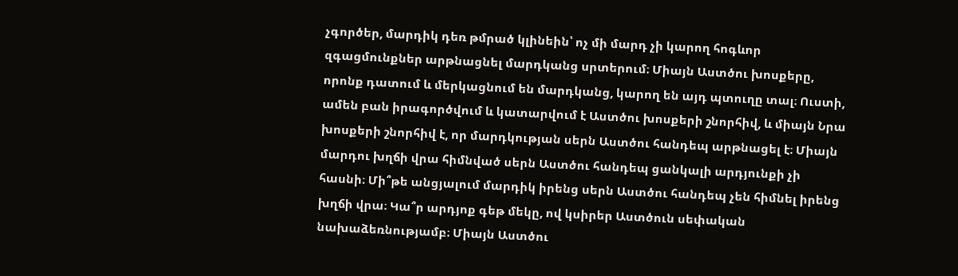չգործեր, մարդիկ դեռ թմրած կլինեին՝ ոչ մի մարդ չի կարող հոգևոր զգացմունքներ արթնացնել մարդկանց սրտերում։ Միայն Աստծու խոսքերը, որոնք դատում և մերկացնում են մարդկանց, կարող են այդ պտուղը տալ։ Ուստի, ամեն բան իրագործվում և կատարվում է Աստծու խոսքերի շնորհիվ, և միայն Նրա խոսքերի շնորհիվ է, որ մարդկության սերն Աստծու հանդեպ արթնացել է։ Միայն մարդու խղճի վրա հիմնված սերն Աստծու հանդեպ ցանկալի արդյունքի չի հասնի։ Մի՞թե անցյալում մարդիկ իրենց սերն Աստծու հանդեպ չեն հիմնել իրենց խղճի վրա։ Կա՞ր արդյոք գեթ մեկը, ով կսիրեր Աստծուն սեփական նախաձեռնությամբ։ Միայն Աստծու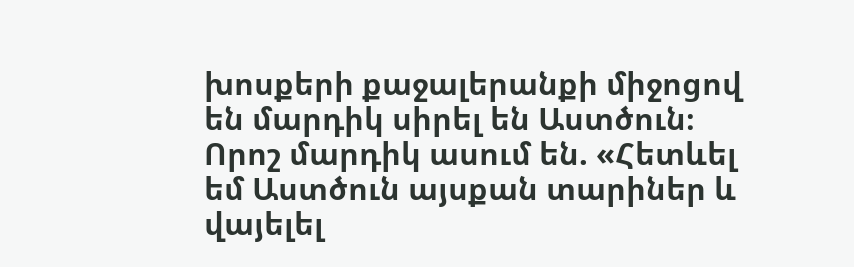խոսքերի քաջալերանքի միջոցով են մարդիկ սիրել են Աստծուն։ Որոշ մարդիկ ասում են. «Հետևել եմ Աստծուն այսքան տարիներ և վայելել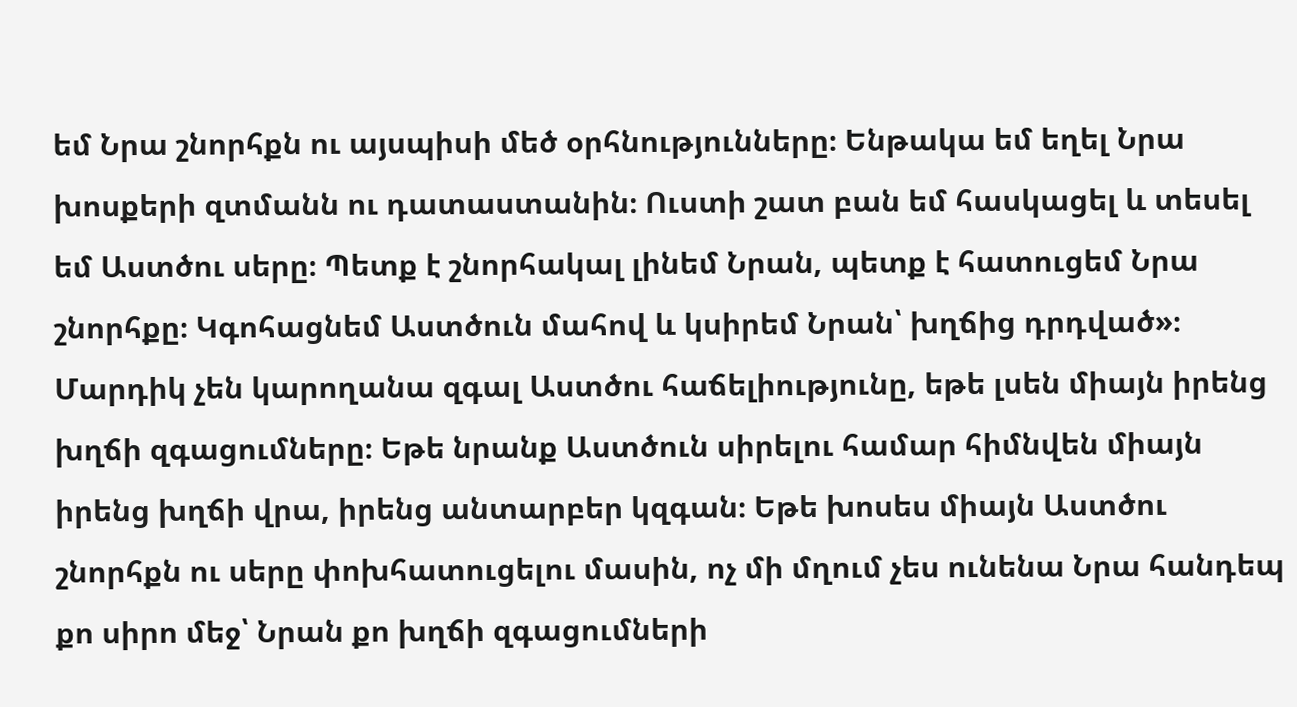եմ Նրա շնորհքն ու այսպիսի մեծ օրհնությունները։ Ենթակա եմ եղել Նրա խոսքերի զտմանն ու դատաստանին։ Ուստի շատ բան եմ հասկացել և տեսել եմ Աստծու սերը։ Պետք է շնորհակալ լինեմ Նրան, պետք է հատուցեմ Նրա շնորհքը։ Կգոհացնեմ Աստծուն մահով և կսիրեմ Նրան՝ խղճից դրդված»։ Մարդիկ չեն կարողանա զգալ Աստծու հաճելիությունը, եթե լսեն միայն իրենց խղճի զգացումները։ Եթե նրանք Աստծուն սիրելու համար հիմնվեն միայն իրենց խղճի վրա, իրենց անտարբեր կզգան։ Եթե խոսես միայն Աստծու շնորհքն ու սերը փոխհատուցելու մասին, ոչ մի մղում չես ունենա Նրա հանդեպ քո սիրո մեջ՝ Նրան քո խղճի զգացումների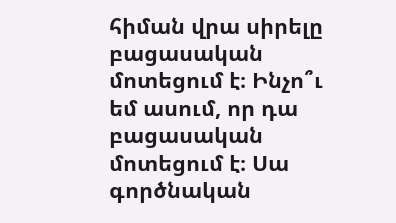հիման վրա սիրելը բացասական մոտեցում է։ Ինչո՞ւ եմ ասում, որ դա բացասական մոտեցում է։ Սա գործնական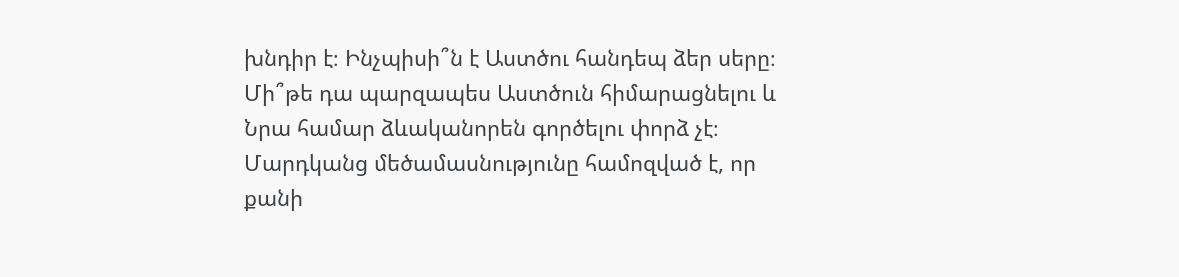խնդիր է։ Ինչպիսի՞ն է Աստծու հանդեպ ձեր սերը։ Մի՞թե դա պարզապես Աստծուն հիմարացնելու և Նրա համար ձևականորեն գործելու փորձ չէ։ Մարդկանց մեծամասնությունը համոզված է, որ քանի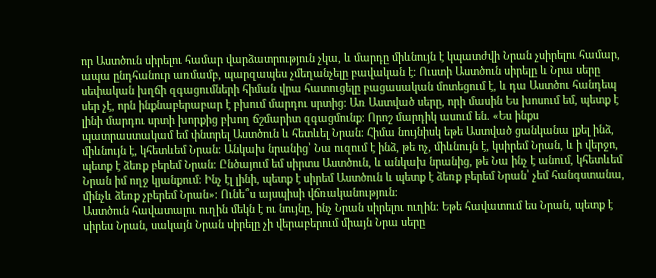որ Աստծուն սիրելու համար վարձատրություն չկա, և մարդը միևնույն է կպատժվի Նրան չսիրելու համար, ապա ընդհանուր առմամբ, պարզապես չմեղանչելը բավական է։ Ուստի Աստծուն սիրելը և Նրա սերը սեփական խղճի զգացումների հիման վրա հատուցելը բացասական մոտեցում է, և դա Աստծու հանդեպ սեր չէ, որն ինքնաբերաբար է բխում մարդու սրտից։ Առ Աստված սերը, որի մասին Ես խոսում եմ, պետք է լինի մարդու սրտի խորքից բխող ճշմարիտ զգացմունք։ Որոշ մարդիկ ասում են. «Ես ինքս պատրաստակամ եմ փնտրել Աստծուն և հետևել Նրան։ Հիմա նույնիսկ եթե Աստված ցանկանա լքել ինձ, միևնույն է, կհետևեմ Նրան։ Անկախ նրանից՝ Նա ուզում է ինձ, թե ոչ, միևնույն է, կսիրեմ Նրան, և ի վերջո, պետք է ձեռք բերեմ Նրան։ Ընծայում եմ սիրտս Աստծուն, և անկախ նրանից, թե Նա ինչ է անում, կհետևեմ Նրան իմ ողջ կյանքում։ Ինչ էլ լինի, պետք է սիրեմ Աստծուն և պետք է ձեռք բերեմ Նրան՝ չեմ հանգստանա, մինչև ձեռք չբերեմ Նրան»։ Ունե՞ս այսպիսի վճռականություն։
Աստծուն հավատալու ուղին մեկն է ու նույնը, ինչ Նրան սիրելու ուղին։ Եթե հավատում ես Նրան, պետք է սիրես Նրան, սակայն Նրան սիրելը չի վերաբերում միայն Նրա սերը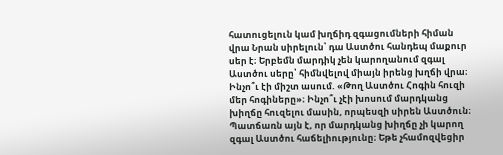հատուցելուն կամ խղճիդ զգացումների հիման վրա Նրան սիրելուն՝ դա Աստծու հանդեպ մաքուր սեր է։ Երբեմն մարդիկ չեն կարողանում զգալ Աստծու սերը՝ հիմնվելով միայն իրենց խղճի վրա։ Ինչո՞ւ էի միշտ ասում. «Թող Աստծու Հոգին հուզի մեր հոգիները»։ Ինչո՞ւ չէի խոսում մարդկանց խիղճը հուզելու մասին, որպեսզի սիրեն Աստծուն։ Պատճառն այն է, որ մարդկանց խիղճը չի կարող զգալ Աստծու հաճելիությունը։ Եթե չհամոզվեցիր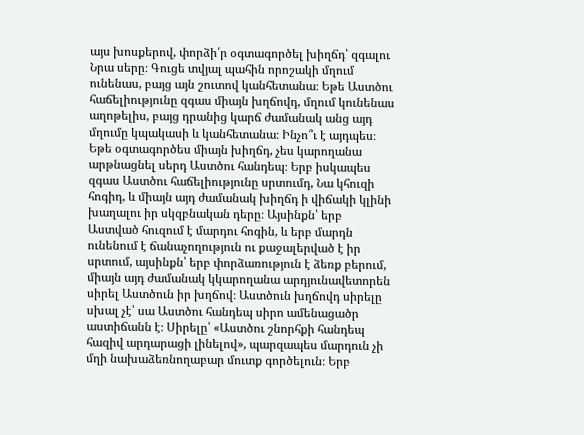այս խոսքերով, փորձի՛ր օգտագործել խիղճդ՝ զգալու Նրա սերը։ Գուցե տվյալ պահին որոշակի մղում ունենաս, բայց այն շուտով կանհետանա։ Եթե Աստծու հաճելիությունը զգաս միայն խղճովդ, մղում կունենաս աղոթելիս, բայց դրանից կարճ ժամանակ անց այդ մղումը կպակասի և կանհետանա։ Ինչո՞ւ է այդպես։ Եթե օգտագործես միայն խիղճդ, չես կարողանա արթնացնել սերդ Աստծու հանդեպ։ Երբ իսկապես զգաս Աստծու հաճելիությունը սրտումդ, Նա կհուզի հոգիդ, և միայն այդ ժամանակ խիղճդ ի վիճակի կլինի խաղալու իր սկզբնական դերը։ Այսինքն՝ երբ Աստված հուզում է մարդու հոգին, և երբ մարդն ունենում է ճանաչողություն ու քաջալերված է իր սրտում, այսինքն՝ երբ փորձառություն է ձեռք բերում, միայն այդ ժամանակ կկարողանա արդյունավետորեն սիրել Աստծուն իր խղճով։ Աստծուն խղճովդ սիրելը սխալ չէ՝ սա Աստծու հանդեպ սիրո ամենացածր աստիճանն է։ Սիրելը՝ «Աստծու շնորհքի հանդեպ հազիվ արդարացի լինելով», պարզապես մարդուն չի մղի նախաձեռնողաբար մուտք գործելուն։ Երբ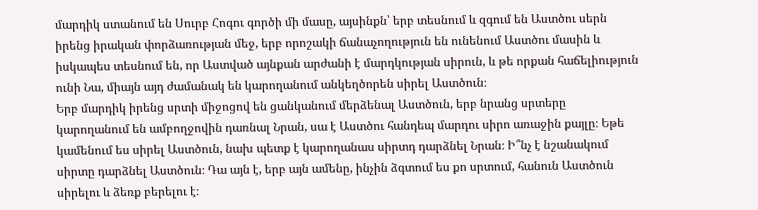մարդիկ ստանում են Սուրբ Հոգու գործի մի մասը, այսինքն՝ երբ տեսնում և զգում են Աստծու սերն իրենց իրական փորձառության մեջ, երբ որոշակի ճանաչողություն են ունենում Աստծու մասին և իսկապես տեսնում են, որ Աստված այնքան արժանի է մարդկության սիրուն, և թե որքան հաճելիություն ունի Նա, միայն այդ ժամանակ են կարողանում անկեղծորեն սիրել Աստծուն։
Երբ մարդիկ իրենց սրտի միջոցով են ցանկանում մերձենալ Աստծուն, երբ նրանց սրտերը կարողանում են ամբողջովին դառնալ Նրան, սա է Աստծու հանդեպ մարդու սիրո առաջին քայլը։ Եթե կամենում ես սիրել Աստծուն, նախ պետք է կարողանաս սիրտդ դարձնել Նրան։ Ի՞նչ է նշանակում սիրտը դարձնել Աստծուն։ Դա այն է, երբ այն ամենը, ինչին ձգտում ես քո սրտում, հանուն Աստծուն սիրելու և ձեռք բերելու է։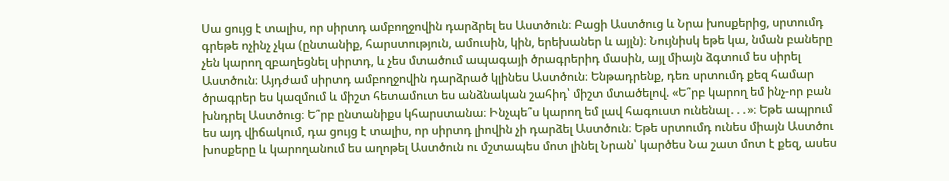Սա ցույց է տալիս, որ սիրտդ ամբողջովին դարձրել ես Աստծուն։ Բացի Աստծուց և Նրա խոսքերից, սրտումդ գրեթե ոչինչ չկա (ընտանիք, հարստություն, ամուսին, կին, երեխաներ և այլն)։ Նույնիսկ եթե կա, նման բաները չեն կարող զբաղեցնել սիրտդ, և չես մտածում ապագայի ծրագրերիդ մասին, այլ միայն ձգտում ես սիրել Աստծուն։ Այդժամ սիրտդ ամբողջովին դարձրած կլինես Աստծուն։ Ենթադրենք, դեռ սրտումդ քեզ համար ծրագրեր ես կազմում և միշտ հետամուտ ես անձնական շահիդ՝ միշտ մտածելով. «Ե՞րբ կարող եմ ինչ-որ բան խնդրել Աստծուց։ Ե՞րբ ընտանիքս կհարստանա։ Ինչպե՞ս կարող եմ լավ հագուստ ունենալ․․․»։ Եթե ապրում ես այդ վիճակում, դա ցույց է տալիս, որ սիրտդ լիովին չի դարձել Աստծուն։ Եթե սրտումդ ունես միայն Աստծու խոսքերը և կարողանում ես աղոթել Աստծուն ու մշտապես մոտ լինել Նրան՝ կարծես Նա շատ մոտ է քեզ, ասես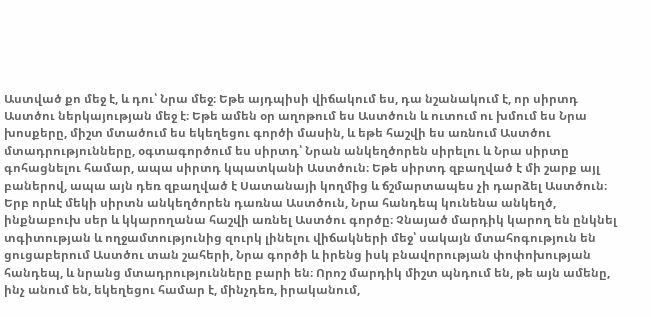Աստված քո մեջ է, և դու՝ Նրա մեջ։ Եթե այդպիսի վիճակում ես, դա նշանակում է, որ սիրտդ Աստծու ներկայության մեջ է։ Եթե ամեն օր աղոթում ես Աստծուն և ուտում ու խմում ես Նրա խոսքերը, միշտ մտածում ես եկեղեցու գործի մասին, և եթե հաշվի ես առնում Աստծու մտադրությունները, օգտագործում ես սիրտդ՝ Նրան անկեղծորեն սիրելու և Նրա սիրտը գոհացնելու համար, ապա սիրտդ կպատկանի Աստծուն։ Եթե սիրտդ զբաղված է մի շարք այլ բաներով, ապա այն դեռ զբաղված է Սատանայի կողմից և ճշմարտապես չի դարձել Աստծուն։ Երբ որևէ մեկի սիրտն անկեղծորեն դառնա Աստծուն, Նրա հանդեպ կունենա անկեղծ, ինքնաբուխ սեր և կկարողանա հաշվի առնել Աստծու գործը։ Չնայած մարդիկ կարող են ընկնել տգիտության և ողջամտությունից զուրկ լինելու վիճակների մեջ՝ սակայն մտահոգություն են ցուցաբերում Աստծու տան շահերի, Նրա գործի և իրենց իսկ բնավորության փոփոխության հանդեպ, և նրանց մտադրությունները բարի են։ Որոշ մարդիկ միշտ պնդում են, թե այն ամենը, ինչ անում են, եկեղեցու համար է, մինչդեռ, իրականում,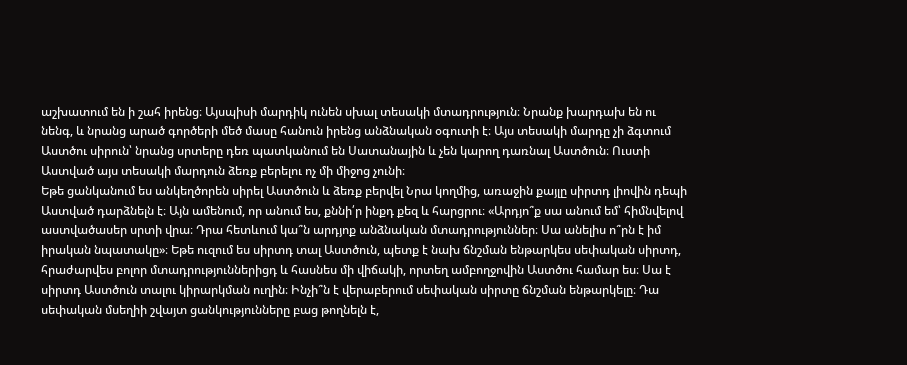աշխատում են ի շահ իրենց։ Այսպիսի մարդիկ ունեն սխալ տեսակի մտադրություն։ Նրանք խարդախ են ու նենգ, և նրանց արած գործերի մեծ մասը հանուն իրենց անձնական օգուտի է։ Այս տեսակի մարդը չի ձգտում Աստծու սիրուն՝ նրանց սրտերը դեռ պատկանում են Սատանային և չեն կարող դառնալ Աստծուն։ Ուստի Աստված այս տեսակի մարդուն ձեռք բերելու ոչ մի միջոց չունի։
Եթե ցանկանում ես անկեղծորեն սիրել Աստծուն և ձեռք բերվել Նրա կողմից, առաջին քայլը սիրտդ լիովին դեպի Աստված դարձնելն է։ Այն ամենում, որ անում ես, քննի՛ր ինքդ քեզ և հարցրու։ «Արդյո՞ք սա անում եմ՝ հիմնվելով աստվածասեր սրտի վրա։ Դրա հետևում կա՞ն արդյոք անձնական մտադրություններ։ Սա անելիս ո՞րն է իմ իրական նպատակը»։ Եթե ուզում ես սիրտդ տալ Աստծուն, պետք է նախ ճնշման ենթարկես սեփական սիրտդ, հրաժարվես բոլոր մտադրություններիցդ և հասնես մի վիճակի, որտեղ ամբողջովին Աստծու համար ես։ Սա է սիրտդ Աստծուն տալու կիրարկման ուղին։ Ինչի՞ն է վերաբերում սեփական սիրտը ճնշման ենթարկելը։ Դա սեփական մսեղիի շվայտ ցանկությունները բաց թողնելն է,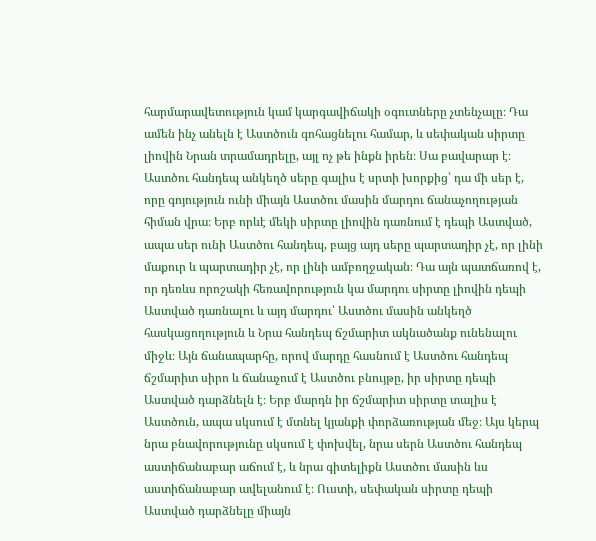հարմարավետություն կամ կարգավիճակի օգուտները չտենչալը։ Դա ամեն ինչ անելն է Աստծուն գոհացնելու համար, և սեփական սիրտը լիովին Նրան տրամադրելը, այլ ոչ թե ինքն իրեն։ Սա բավարար է։
Աստծու հանդեպ անկեղծ սերը գալիս է սրտի խորքից՝ դա մի սեր է, որը գոյություն ունի միայն Աստծու մասին մարդու ճանաչողության հիման վրա։ Երբ որևէ մեկի սիրտը լիովին դառնում է դեպի Աստված, ապա սեր ունի Աստծու հանդեպ, բայց այդ սերը պարտադիր չէ, որ լինի մաքուր և պարտադիր չէ, որ լինի ամբողջական։ Դա այն պատճառով է, որ դեռևս որոշակի հեռավորություն կա մարդու սիրտը լիովին դեպի Աստված դառնալու և այդ մարդու՝ Աստծու մասին անկեղծ հասկացողություն և Նրա հանդեպ ճշմարիտ ակնածանք ունենալու միջև։ Այն ճանապարհը, որով մարդը հասնում է Աստծու հանդեպ ճշմարիտ սիրո և ճանաչում է Աստծու բնույթը, իր սիրտը դեպի Աստված դարձնելն է։ Երբ մարդն իր ճշմարիտ սիրտը տալիս է Աստծուն, ապա սկսում է մտնել կյանքի փորձառության մեջ։ Այս կերպ նրա բնավորությունը սկսում է փոխվել, նրա սերն Աստծու հանդեպ աստիճանաբար աճում է, և նրա գիտելիքն Աստծու մասին ևս աստիճանաբար ավելանում է։ Ուստի, սեփական սիրտը դեպի Աստված դարձնելը միայն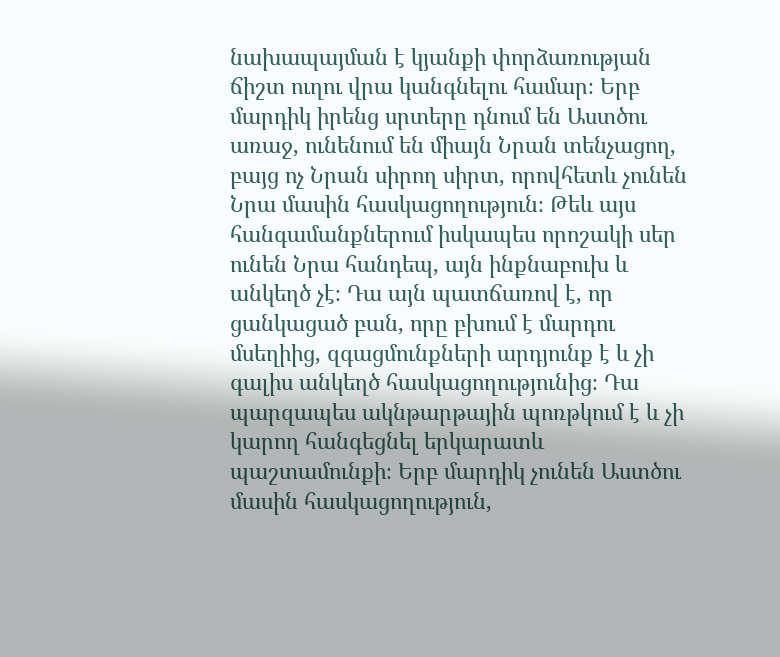նախապայման է կյանքի փորձառության ճիշտ ուղու վրա կանգնելու համար։ Երբ մարդիկ իրենց սրտերը դնում են Աստծու առաջ, ունենում են միայն Նրան տենչացող, բայց ոչ Նրան սիրող սիրտ, որովհետև չունեն Նրա մասին հասկացողություն։ Թեև այս հանգամանքներում իսկապես որոշակի սեր ունեն Նրա հանդեպ, այն ինքնաբուխ և անկեղծ չէ։ Դա այն պատճառով է, որ ցանկացած բան, որը բխում է մարդու մսեղիից, զգացմունքների արդյունք է և չի գալիս անկեղծ հասկացողությունից։ Դա պարզապես ակնթարթային պոռթկում է և չի կարող հանգեցնել երկարատև պաշտամունքի։ Երբ մարդիկ չունեն Աստծու մասին հասկացողություն,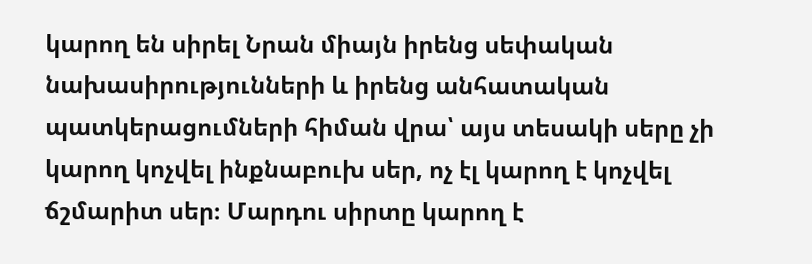կարող են սիրել Նրան միայն իրենց սեփական նախասիրությունների և իրենց անհատական պատկերացումների հիման վրա՝ այս տեսակի սերը չի կարող կոչվել ինքնաբուխ սեր, ոչ էլ կարող է կոչվել ճշմարիտ սեր։ Մարդու սիրտը կարող է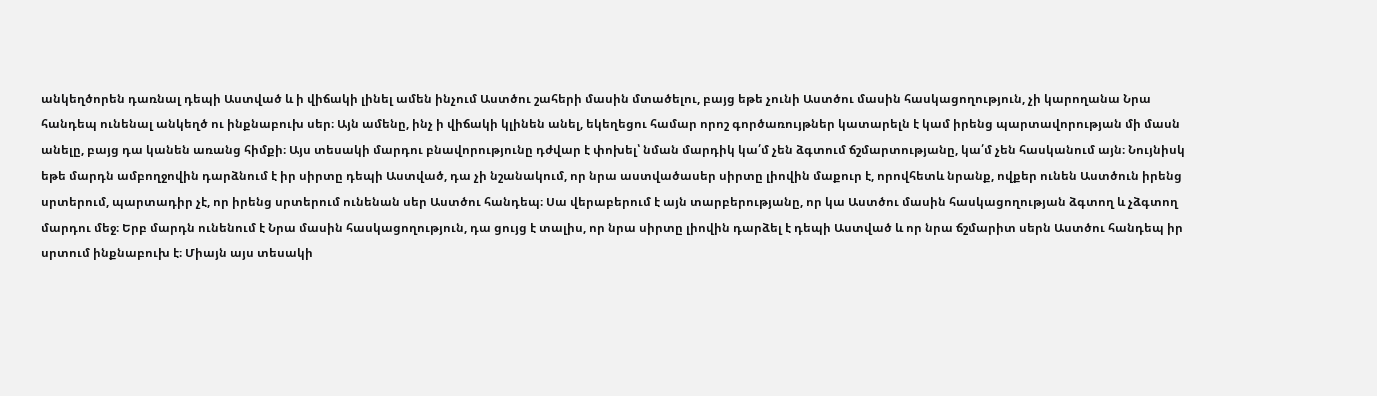անկեղծորեն դառնալ դեպի Աստված և ի վիճակի լինել ամեն ինչում Աստծու շահերի մասին մտածելու, բայց եթե չունի Աստծու մասին հասկացողություն, չի կարողանա Նրա հանդեպ ունենալ անկեղծ ու ինքնաբուխ սեր։ Այն ամենը, ինչ ի վիճակի կլինեն անել, եկեղեցու համար որոշ գործառույթներ կատարելն է կամ իրենց պարտավորության մի մասն անելը, բայց դա կանեն առանց հիմքի։ Այս տեսակի մարդու բնավորությունը դժվար է փոխել՝ նման մարդիկ կա՛մ չեն ձգտում ճշմարտությանը, կա՛մ չեն հասկանում այն։ Նույնիսկ եթե մարդն ամբողջովին դարձնում է իր սիրտը դեպի Աստված, դա չի նշանակում, որ նրա աստվածասեր սիրտը լիովին մաքուր է, որովհետև նրանք, ովքեր ունեն Աստծուն իրենց սրտերում, պարտադիր չէ, որ իրենց սրտերում ունենան սեր Աստծու հանդեպ։ Սա վերաբերում է այն տարբերությանը, որ կա Աստծու մասին հասկացողության ձգտող և չձգտող մարդու մեջ։ Երբ մարդն ունենում է Նրա մասին հասկացողություն, դա ցույց է տալիս, որ նրա սիրտը լիովին դարձել է դեպի Աստված և որ նրա ճշմարիտ սերն Աստծու հանդեպ իր սրտում ինքնաբուխ է։ Միայն այս տեսակի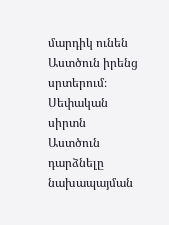մարդիկ ունեն Աստծուն իրենց սրտերում։ Սեփական սիրտն Աստծուն դարձնելը նախապայման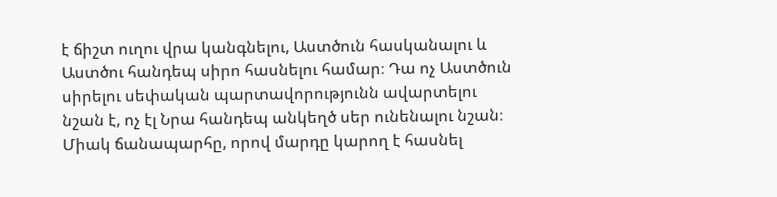է ճիշտ ուղու վրա կանգնելու, Աստծուն հասկանալու և Աստծու հանդեպ սիրո հասնելու համար։ Դա ոչ Աստծուն սիրելու սեփական պարտավորությունն ավարտելու նշան է, ոչ էլ Նրա հանդեպ անկեղծ սեր ունենալու նշան։ Միակ ճանապարհը, որով մարդը կարող է հասնել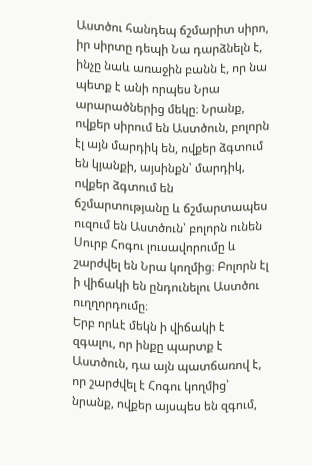Աստծու հանդեպ ճշմարիտ սիրո, իր սիրտը դեպի Նա դարձնելն է, ինչը նաև առաջին բանն է, որ նա պետք է անի որպես Նրա արարածներից մեկը։ Նրանք, ովքեր սիրում են Աստծուն, բոլորն էլ այն մարդիկ են, ովքեր ձգտում են կյանքի, այսինքն՝ մարդիկ, ովքեր ձգտում են ճշմարտությանը և ճշմարտապես ուզում են Աստծուն՝ բոլորն ունեն Սուրբ Հոգու լուսավորումը և շարժվել են Նրա կողմից։ Բոլորն էլ ի վիճակի են ընդունելու Աստծու ուղղորդումը։
Երբ որևէ մեկն ի վիճակի է զգալու, որ ինքը պարտք է Աստծուն, դա այն պատճառով է, որ շարժվել է Հոգու կողմից՝ նրանք, ովքեր այսպես են զգում,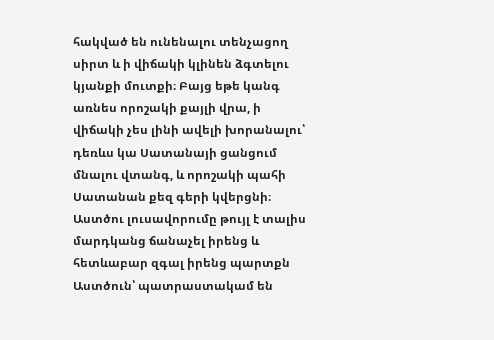հակված են ունենալու տենչացող սիրտ և ի վիճակի կլինեն ձգտելու կյանքի մուտքի։ Բայց եթե կանգ առնես որոշակի քայլի վրա, ի վիճակի չես լինի ավելի խորանալու՝ դեռևս կա Սատանայի ցանցում մնալու վտանգ, և որոշակի պահի Սատանան քեզ գերի կվերցնի։ Աստծու լուսավորումը թույլ է տալիս մարդկանց ճանաչել իրենց և հետևաբար զգալ իրենց պարտքն Աստծուն՝ պատրաստակամ են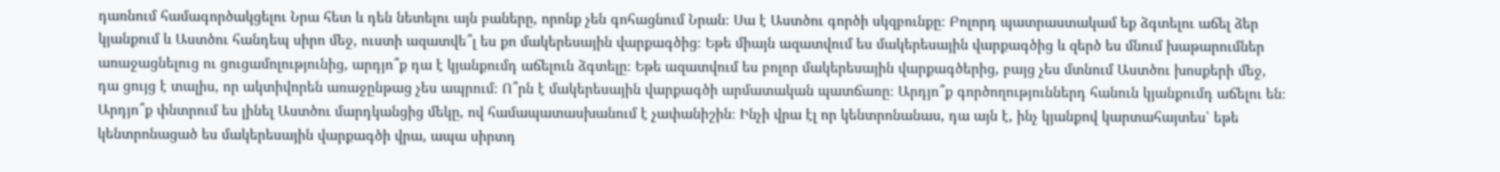դառնում համագործակցելու Նրա հետ և դեն նետելու այն բաները, որոնք չեն գոհացնում Նրան։ Սա է Աստծու գործի սկզբունքը։ Բոլորդ պատրաստակամ եք ձգտելու աճել ձեր կյանքում և Աստծու հանդեպ սիրո մեջ, ուստի ազատվե՞լ ես քո մակերեսային վարքագծից։ Եթե միայն ազատվում ես մակերեսային վարքագծից և զերծ ես մնում խաթարումներ առաջացնելուց ու ցուցամոլությունից, արդյո՞ք դա է կյանքումդ աճելուն ձգտելը։ Եթե ազատվում ես բոլոր մակերեսային վարքագծերից, բայց չես մտնում Աստծու խոսքերի մեջ, դա ցույց է տալիս, որ ակտիվորեն առաջընթաց չես ապրում։ Ո՞րն է մակերեսային վարքագծի արմատական պատճառը։ Արդյո՞ք գործողություններդ հանուն կյանքումդ աճելու են։ Արդյո՞ք փնտրում ես լինել Աստծու մարդկանցից մեկը, ով համապատասխանում է չափանիշին։ Ինչի վրա էլ որ կենտրոնանաս, դա այն է, ինչ կյանքով կարտահայտես՝ եթե կենտրոնացած ես մակերեսային վարքագծի վրա, ապա սիրտդ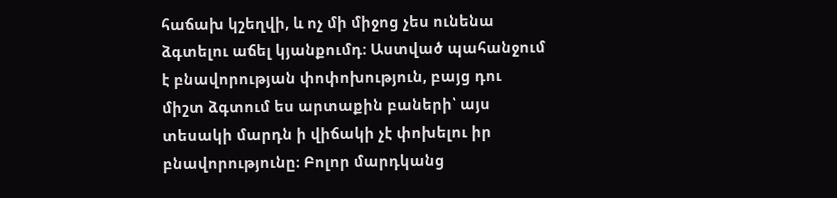հաճախ կշեղվի, և ոչ մի միջոց չես ունենա ձգտելու աճել կյանքումդ։ Աստված պահանջում է բնավորության փոփոխություն, բայց դու միշտ ձգտում ես արտաքին բաների՝ այս տեսակի մարդն ի վիճակի չէ փոխելու իր բնավորությունը։ Բոլոր մարդկանց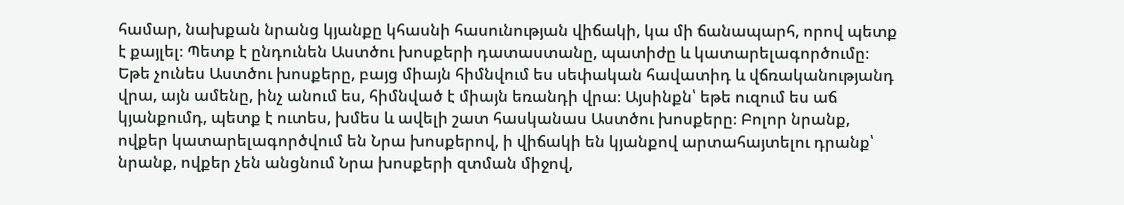համար, նախքան նրանց կյանքը կհասնի հասունության վիճակի, կա մի ճանապարհ, որով պետք է քայլել։ Պետք է ընդունեն Աստծու խոսքերի դատաստանը, պատիժը և կատարելագործումը։ Եթե չունես Աստծու խոսքերը, բայց միայն հիմնվում ես սեփական հավատիդ և վճռականությանդ վրա, այն ամենը, ինչ անում ես, հիմնված է միայն եռանդի վրա։ Այսինքն՝ եթե ուզում ես աճ կյանքումդ, պետք է ուտես, խմես և ավելի շատ հասկանաս Աստծու խոսքերը։ Բոլոր նրանք, ովքեր կատարելագործվում են Նրա խոսքերով, ի վիճակի են կյանքով արտահայտելու դրանք՝ նրանք, ովքեր չեն անցնում Նրա խոսքերի զտման միջով,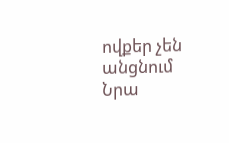ովքեր չեն անցնում Նրա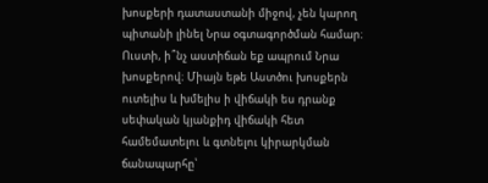խոսքերի դատաստանի միջով, չեն կարող պիտանի լինել Նրա օգտագործման համար։ Ուստի, ի՞նչ աստիճան եք ապրում Նրա խոսքերով։ Միայն եթե Աստծու խոսքերն ուտելիս և խմելիս ի վիճակի ես դրանք սեփական կյանքիդ վիճակի հետ համեմատելու և գտնելու կիրարկման ճանապարհը՝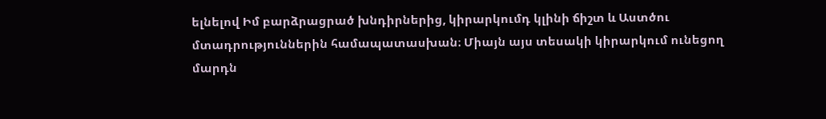ելնելով Իմ բարձրացրած խնդիրներից, կիրարկումդ կլինի ճիշտ և Աստծու մտադրություններին համապատասխան։ Միայն այս տեսակի կիրարկում ունեցող մարդն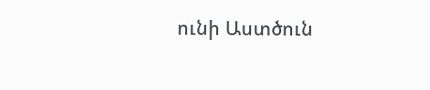ունի Աստծուն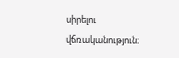սիրելու վճռականություն։